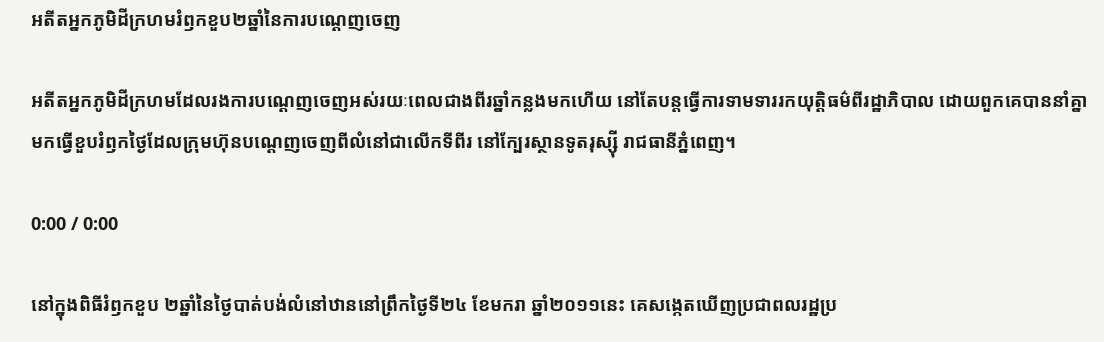អតីតអ្នកភូមិដីក្រហមរំឭកខួប២ឆ្នាំនៃការបណ្ដេញចេញ

អតីតអ្នកភូមិដីក្រហមដែលរងការបណ្ដេញចេញអស់រយៈពេលជាងពីរឆ្នាំកន្លងមកហើយ នៅតែបន្តធ្វើការទាមទាររកយុត្តិធម៌ពីរដ្ឋាភិបាល ដោយពួកគេបាននាំគ្នាមកធ្វើខួបរំឭកថ្ងៃដែលក្រុមហ៊ុនបណ្ដេញចេញពីលំនៅជាលើកទីពីរ នៅក្បែរស្ថានទូតរុស្ស៊ី រាជធានីភ្នំពេញ។

0:00 / 0:00

នៅក្នុងពិធីរំឭកខួប ២ឆ្នាំនៃថ្ងៃបាត់បង់លំនៅឋាននៅព្រឹកថ្ងៃទី២៤ ខែមករា ឆ្នាំ២០១១នេះ គេសង្កេតឃើញប្រជាពលរដ្ឋប្រ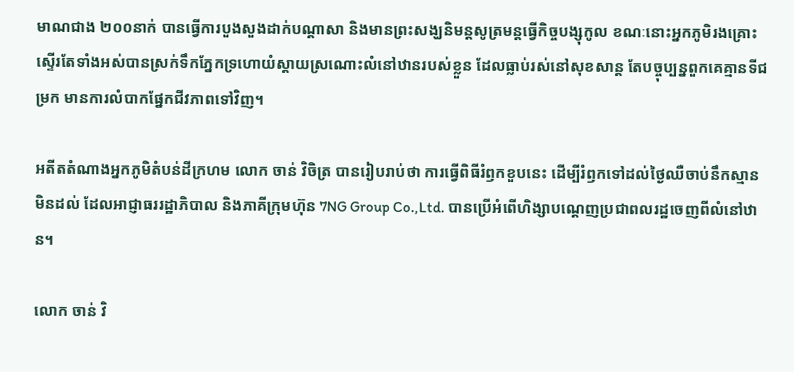មាណជាង ២០០នាក់ បានធ្វើការបួងសួងដាក់បណ្ដាសា និងមានព្រះសង្ឃនិមន្តសូត្រមន្តធ្វើកិច្ចបង្សុកូល ខណៈនោះអ្នកភូមិរងគ្រោះស្ទើរតែទាំងអស់បានស្រក់ទឹកភ្នែកទ្រហោយំស្ដាយស្រណោះលំនៅឋានរបស់ខ្លួន ដែលធ្លាប់រស់នៅសុខសាន្ត តែបច្ចុប្បន្នពួកគេគ្មានទីជម្រក មានការលំបាកផ្នែកជីវភាពទៅវិញ។

អតីតតំណាងអ្នកភូមិតំបន់ដីក្រហម លោក ចាន់ វិចិត្រ បានរៀបរាប់ថា ការធ្វើពិធីរំឭកខួបនេះ ដើម្បីរំឭកទៅដល់ថ្ងៃឈឺចាប់នឹកស្មានមិនដល់ ដែលអាជ្ញាធររដ្ឋាភិបាល និងភាគីក្រុមហ៊ុន 7NG Group Co.,Ltd. បានប្រើអំពើហិង្សាបណ្ដេញប្រជាពលរដ្ឋចេញពីលំនៅឋាន។

លោក ចាន់ វិ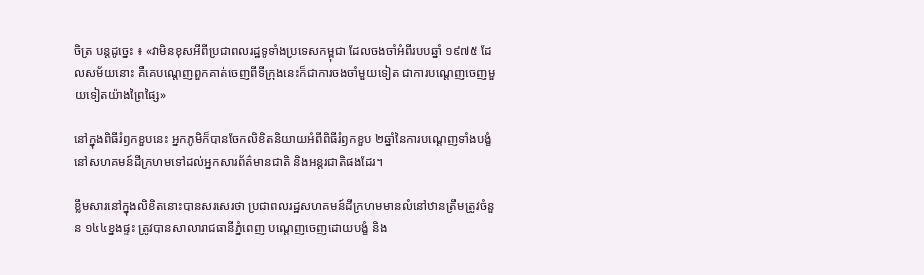ចិត្រ បន្តដូច្នេះ ៖ «វាមិនខុសអីពីប្រជាពលរដ្ឋទូទាំងប្រទេសកម្ពុជា ដែលចងចាំអំពីរបបឆ្នាំ ១៩៧៥ ដែលសម័យនោះ គឺគេបណ្ដេញពួកគាត់ចេញពីទីក្រុងនេះក៏ជាការចងចាំមួយទៀត ជាការបណេ្តញចេញមួយទៀតយ៉ាងព្រៃផ្សៃ»

នៅក្នុងពិធីរំឭកខួបនេះ អ្នកភូមិក៏បានចែកលិខិតនិយាយអំពីពិធីរំឭកខួប ២ឆ្នាំនៃការបណ្ដេញទាំងបង្ខំនៅសហគមន៍ដីក្រហមទៅដល់អ្នកសារព័ត៌មានជាតិ និងអន្តរជាតិផងដែរ។

ខ្លឹមសារនៅក្នុងលិខិតនោះបានសរសេរថា ប្រជាពលរដ្ឋសហគមន៍ដីក្រហមមានលំនៅឋានត្រឹមត្រូវចំនួន ១៤៤ខ្នងផ្ទះ ត្រូវបានសាលារាជធានីភ្នំពេញ បណ្ដេញចេញដោយបង្ខំ និង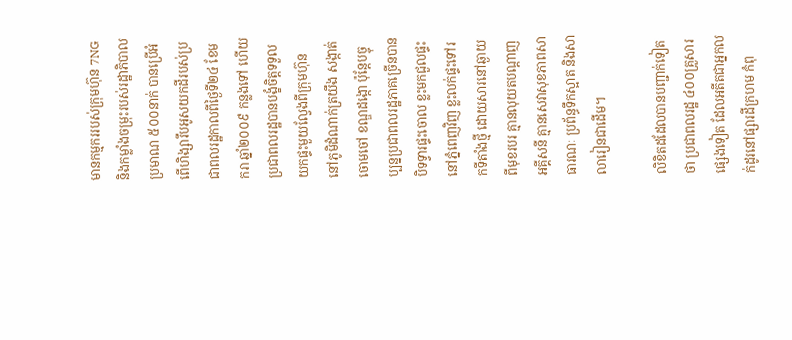មានកម្មកររបស់ក្រុមហ៊ុន 7NG និងកម្លាំងចម្រុះរបស់រដ្ឋាភិបាលប្រមាណ ៥០០នាក់ បានប្រើអំពើហិង្សារឹបអូសយកដីរបស់ប្រជាពលរដ្ឋកាលពីថ្ងៃទី២៤ ខែមករា ឆ្នាំ២០០៩ កន្លងទៅ ហើយប្រជាពលរដ្ឋបានបង្ខំចិត្តទទួលយកផ្ទះមួយល្វែងពីក្រុមហ៊ុន នៅភូមិដំណាក់ត្រយឹង សង្កាត់ចោមចៅ ខណ្ឌដង្កោ ប៉ុន្តែបច្ចុប្បន្នប្រជាពលរដ្ឋភាគច្រើនបានបិទទ្វារផ្ទះចោល ខ្លះមកជួលផ្ទះនៅភ្នំពេញវិញ ខ្លះលក់ផ្ទះទៅរកទីតាំងថ្មី ដោយសារនៅឆ្ងាយពីមុខរបរ គ្មានលុយតបណ្ដាញអគ្គីសនី គ្មានសេវាសុខភាពសាធារណៈ ប្រព័ន្ធទឹកស្អាត និងសាលារៀនជាដើម។

លិខិតដដែលបានបញ្ជាក់ទៀតថា ប្រជាពលរដ្ឋ ៤០០គ្រួសារផ្សេងទៀត ដែលអតីតជាអ្នកលក់ដូរនៅផ្សារដីក្រហម កំពុ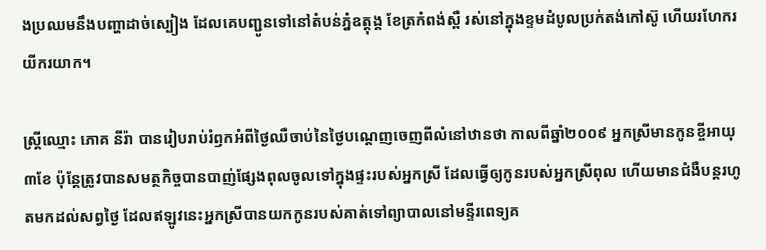ងប្រឈមនឹងបញ្ហាដាច់ស្បៀង ដែលគេបញ្ជូនទៅនៅតំបន់ភ្នំឧត្តុង្គ ខែត្រកំពង់ស្ពឺ រស់នៅក្នុងខ្ទមដំបូលប្រក់តង់កៅស៊ូ ហើយរហែករយីករយាក។

ស្ត្រីឈ្មោះ ភោគ នីរ៉ា បានរៀបរាប់រំឭកអំពីថ្ងៃឈឺចាប់នៃថ្ងៃបណ្ដេញចេញពីលំនៅឋានថា កាលពីឆ្នាំ២០០៩ អ្នកស្រីមានកូនខ្ចីអាយុ ៣ខែ ប៉ុន្តែត្រូវបានសមត្ថកិច្ចបានបាញ់ផ្សែងពុលចូលទៅក្នុងផ្ទះរបស់អ្នកស្រី ដែលធ្វើឲ្យកូនរបស់អ្នកស្រីពុល ហើយមានជំងឺបន្តរហូតមកដល់សព្វថ្ងៃ ដែលឥឡូវនេះអ្នកស្រីបានយកកូនរបស់គាត់ទៅព្យាបាលនៅមន្ទីរពេទ្យគ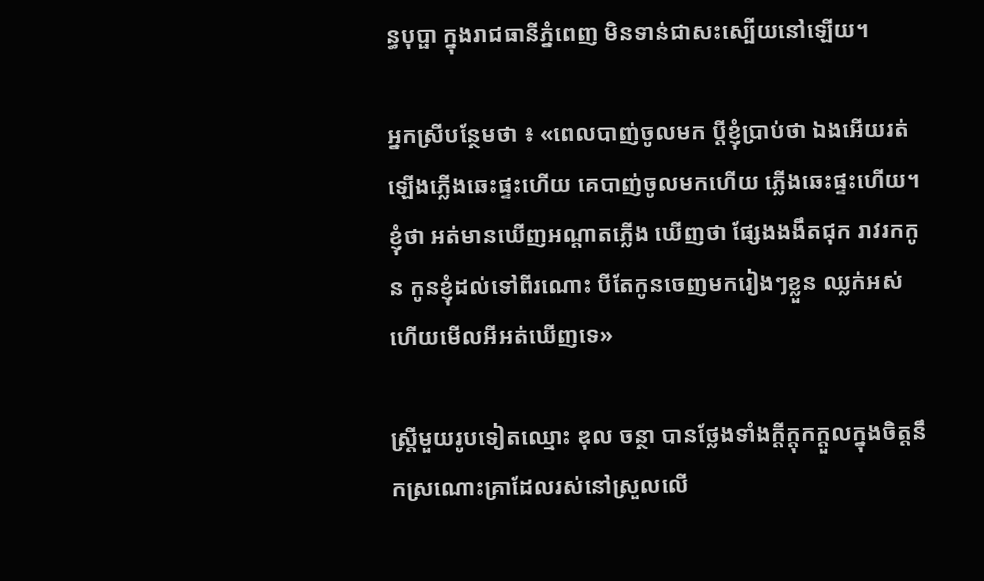ន្ធបុប្ផា ក្នុងរាជធានីភ្នំពេញ មិនទាន់ជាសះស្បើយនៅឡើយ។

អ្នកស្រីបន្ថែមថា ៖ «ពេលបាញ់ចូលមក ប្តីខ្ញុំប្រាប់ថា ឯងអើយរត់ឡើងភ្លើងឆេះផ្ទះហើយ គេបាញ់ចូលមកហើយ ភ្លើងឆេះផ្ទះហើយ។ ខ្ញុំថា អត់មានឃើញអណ្ដាតភ្លើង ឃើញថា ផ្សែងងងឹតជុក រាវរកកូន កូនខ្ញុំដល់ទៅពីរណោះ បីតែកូនចេញមករៀងៗខ្លួន ឈ្លក់អស់ហើយមើលអីអត់ឃើញទេ»

ស្ត្រីមួយរូបទៀតឈ្មោះ ឌុល ចន្ថា បានថ្លែងទាំងក្ដីក្ដុកក្ដួលក្នុងចិត្តនឹកស្រណោះគ្រាដែលរស់នៅស្រួលលើ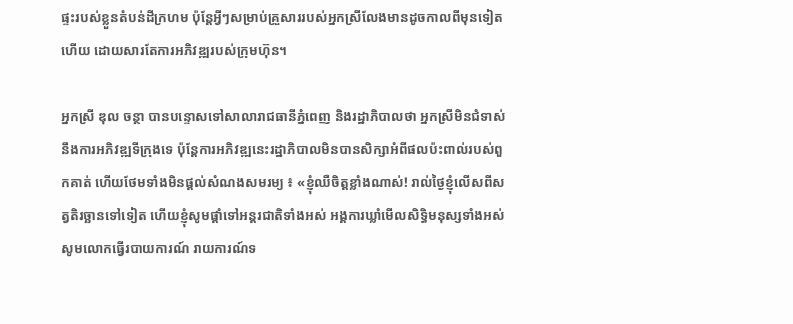ផ្ទះរបស់ខ្លួនតំបន់ដីក្រហម ប៉ុន្តែអ្វីៗសម្រាប់គ្រួសាររបស់អ្នកស្រីលែងមានដូចកាលពីមុនទៀតហើយ ដោយសារតែការអភិវឌ្ឍរបស់ក្រុមហ៊ុន។

អ្នកស្រី ឌុល ចន្ថា បានបន្ទោសទៅសាលារាជធានីភ្នំពេញ និងរដ្ឋាភិបាលថា អ្នកស្រីមិនជំទាស់នឹងការអភិវឌ្ឍទីក្រុងទេ ប៉ុន្តែការអភិវឌ្ឍនេះរដ្ឋាភិបាលមិនបានសិក្សាអំពីផលប៉ះពាល់របស់ពួកគាត់ ហើយថែមទាំងមិនផ្ដល់សំណងសមរម្យ ៖ «ខ្ញុំឈឺចិត្តខ្លាំងណាស់! រាល់ថ្ងៃខ្ញុំលើសពីសត្វតិរច្ឆានទៅទៀត ហើយខ្ញុំសូមផ្តាំទៅអន្តរជាតិទាំងអស់ អង្គការឃ្លាំមើលសិទ្ធិមនុស្សទាំងអស់ សូមលោកធ្វើរបាយការណ៍ រាយការណ៍ទ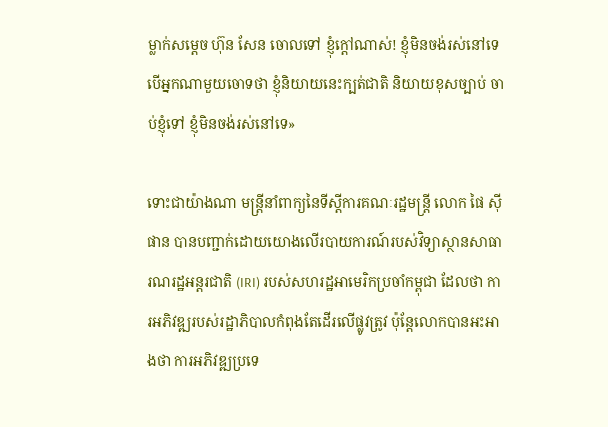ម្លាក់សម្ដេច ហ៊ុន សែន ចោលទៅ ខ្ញុំក្តៅណាស់! ខ្ញុំមិនចង់រស់នៅទេ បើអ្នកណាមួយចោទថា ខ្ញុំនិយាយនេះក្បត់ជាតិ និយាយខុសច្បាប់ ចាប់ខ្ញុំទៅ ខ្ញុំមិនចង់រស់នៅទេ»

ទោះជាយ៉ាងណា មន្ត្រីនាំពាក្យនៃទីស្ដីការគណៈរដ្ឋមន្ត្រី លោក ផៃ ស៊ីផាន បានបញ្ជាក់ដោយយោងលើរបាយការណ៍របស់វិទ្យាស្ថានសាធារណរដ្ឋអន្តរជាតិ (IRI) របស់សហរដ្ឋអាមេរិកប្រចាំកម្ពុជា ដែលថា ការអភិវឌ្ឍរបស់រដ្ឋាភិបាលកំពុងតែដើរលើផ្លូវត្រូវ ប៉ុន្តែលោកបានអះអាងថា ការអភិវឌ្ឍប្រទេ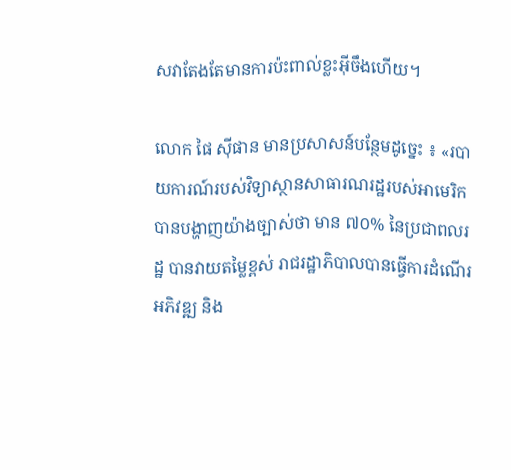សវាតែងតែមានការប៉ះពាល់ខ្លះអ៊ីចឹងហើយ។

លោក ផៃ ស៊ីផាន មានប្រសាសន៍បន្ថែមដូច្នេះ ៖ «របាយការណ៍របស់វិទ្យាស្ថានសាធារណរដ្ឋរបស់អាមេរិក បានបង្ហាញយ៉ាងច្បាស់ថា មាន ៧០% នៃប្រជាពលរដ្ឋ បានវាយតម្លៃខ្ពស់ រាជរដ្ឋាភិបាលបានធ្វើការដំណើរអភិវឌ្ឍ និង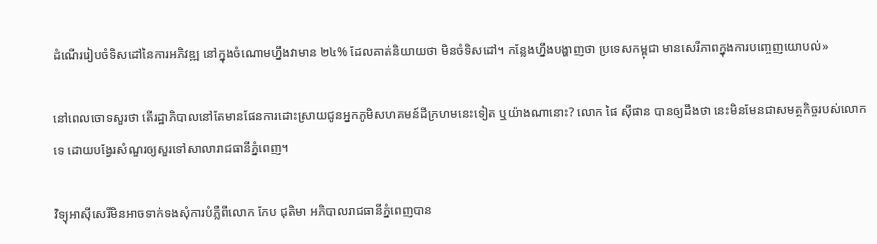ដំណើររៀបចំទិសដៅនៃការអភិវឌ្ឍ នៅក្នុងចំណោមហ្នឹងវាមាន ២៤% ដែលគាត់និយាយថា មិនចំទិសដៅ។ កន្លែងហ្នឹងបង្ហាញថា ប្រទេសកម្ពុជា មានសេរីភាពក្នុងការបញ្ចេញយោបល់»

នៅពេលចោទសួរថា តើរដ្ឋាភិបាលនៅតែមានផែនការដោះស្រាយជូនអ្នកភូមិសហគមន៍ដីក្រហមនេះទៀត ឬយ៉ាងណានោះ? លោក ផៃ ស៊ីផាន បានឲ្យដឹងថា នេះមិនមែនជាសមត្ថកិច្ចរបស់លោកទេ ដោយបង្វែរសំណួរឲ្យសួរទៅសាលារាជធានីភ្នំពេញ។

វិទ្យុអាស៊ីសេរីមិនអាចទាក់ទងសុំការបំភ្លឺពីលោក កែប ជុតិមា អភិបាលរាជធានីភ្នំពេញបាន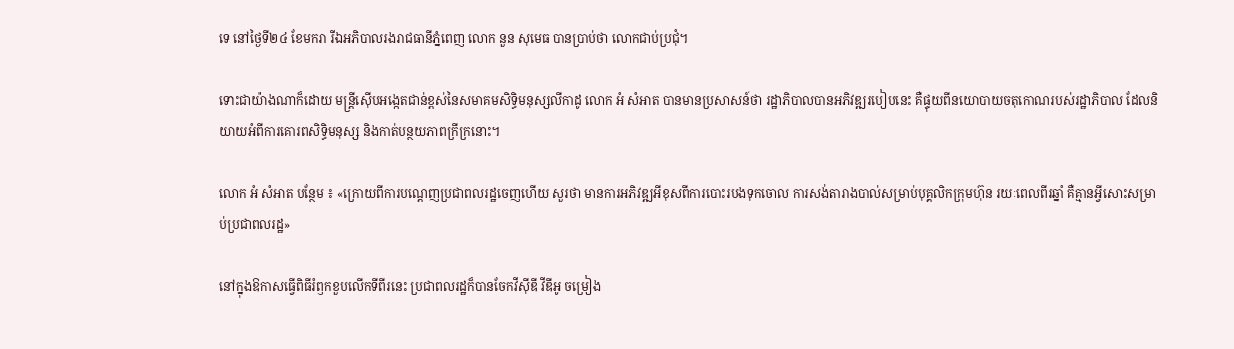ទេ នៅថ្ងៃទី២៤ ខែមករា រីឯអភិបាលរងរាជធានីភ្នំពេញ លោក នួន សុមេធ បានប្រាប់ថា លោកជាប់ប្រជុំ។

ទោះជាយ៉ាងណាក៏ដោយ មន្ត្រីស៊ើបអង្កេតជាន់ខ្ពស់នៃសមាគមសិទ្ធិមនុស្សលីកាដូ លោក អំ សំអាត បានមានប្រសាសន៍ថា រដ្ឋាភិបាលបានអភិវឌ្ឍរបៀបនេះ គឺផ្ទុយពីនយោបាយចតុកោណរបស់រដ្ឋាភិបាល ដែលនិយាយអំពីការគោរពសិទ្ធិមនុស្ស និងកាត់បន្ថយភាពក្រីក្រនោះ។

លោក អំ សំអាត បន្ថែម ៖ «ក្រោយពីការបណ្ដេញប្រជាពលរដ្ឋចេញហើយ សួរថា មានការអភិវឌ្ឍអីខុសពីការបោះរបងទុកចោល ការសង់តារាងបាល់សម្រាប់បុគ្គលិកក្រុមហ៊ុន រយៈពេលពីរឆ្នាំ គឺគ្មានអ្វីសោះសម្រាប់ប្រជាពលរដ្ឋ»

នៅក្នុងឱកាសធ្វើពិធីរំឭកខួបលើកទីពីរនេះ ប្រជាពលរដ្ឋក៏បានចែកវីស៊ីឌី វីឌីអូ ចម្រៀង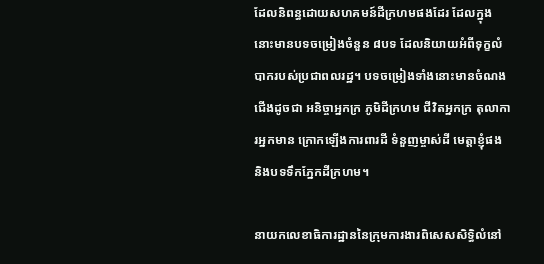ដែលនិពន្ធដោយសហគមន៍ដីក្រហមផងដែរ ដែលក្នុងនោះមានបទចម្រៀងចំនួន ៨បទ ដែលនិយាយអំពីទុក្ខលំបាករបស់ប្រជាពលរដ្ឋ។ បទចម្រៀងទាំងនោះមានចំណងជើងដូចជា អនិច្ចាអ្នកក្រ ភូមិដីក្រហម ជីវិតអ្នកក្រ តុលាការអ្នកមាន ក្រោកឡើងការពារដី ទំនួញម្ចាស់ដី មេត្តាខ្ញុំផង និងបទទឹកភ្នែកដីក្រហម។

នាយកលេខាធិការដ្ឋាននៃក្រុមការងារពិសេសសិទ្ធិលំនៅ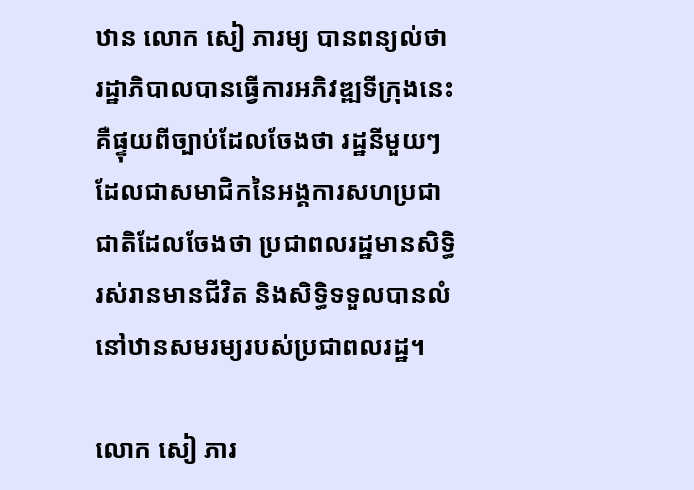ឋាន លោក សៀ ភារម្យ បានពន្យល់ថា រដ្ឋាភិបាលបានធ្វើការអភិវឌ្ឍទីក្រុងនេះ គឺផ្ទុយពីច្បាប់ដែលចែងថា រដ្ឋនីមួយៗដែលជាសមាជិកនៃអង្គការសហប្រជាជាតិដែលចែងថា ប្រជាពលរដ្ឋមានសិទ្ធិរស់រានមានជីវិត និងសិទ្ធិទទួលបានលំនៅឋានសមរម្យរបស់ប្រជាពលរដ្ឋ។

លោក សៀ ភារ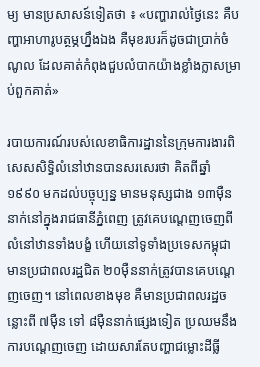ម្យ មានប្រសាសន៍ទៀតថា ៖ «បញ្ហារាល់ថ្ងៃនេះ គឺបញ្ហាអាហារូបត្ថម្ភហ្នឹងឯង គឺមុខរបរក៏ដូចជាប្រាក់ចំណូល ដែលគាត់កំពុងជួបលំបាកយ៉ាងខ្លាំងក្លាសម្រាប់ពួកគាត់»

របាយការណ៍របស់លេខាធិការដ្ឋាននៃក្រុមការងារពិសេសសិទ្ធិលំនៅឋានបានសរសេរថា គិតពីឆ្នាំ១៩៩០ មកដល់បច្ចុប្បន្ន មានមនុស្សជាង ១៣ម៉ឺននាក់នៅក្នុងរាជធានីភ្នំពេញ ត្រូវគេបណ្ដេញចេញពីលំនៅឋានទាំងបង្ខំ ហើយនៅទូទាំងប្រទេសកម្ពុជា មានប្រជាពលរដ្ឋជិត ២០ម៉ឺននាក់ត្រូវបានគេបណ្ដេញចេញ។ នៅពេលខាងមុខ គឺមានប្រជាពលរដ្ឋចន្លោះពី ៧ម៉ឺន ទៅ ៨ម៉ឺននាក់ផ្សេងទៀត ប្រឈមនឹងការបណ្ដេញចេញ ដោយសារតែបញ្ហាជម្លោះដីធ្លី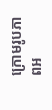ក្រោមរូបភាពអ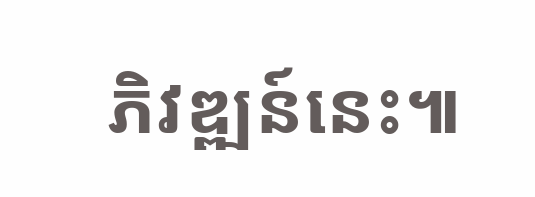ភិវឌ្ឍន៍នេះ៕